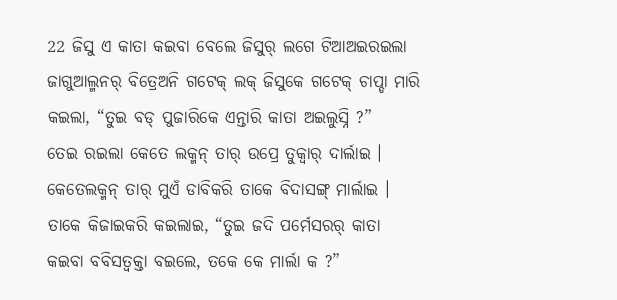22 ଜିସୁ ଏ କାତା କଇବା ବେଲେ ଜିସୁର୍ ଲଗେ ଟିଆଅଇରଇଲା ଜାଗୁଆଲ୍ମନର୍ ବିତ୍ରେଅନି ଗଟେକ୍ ଲକ୍ ଜିସୁକେ ଗଟେକ୍ ଚାପ୍ଡା ମାରି କଇଲା, “ତୁଇ ବଡ୍ ପୁଜାରିକେ ଏନ୍ତାରି କାତା ଅଇଲୁସ୍ନି ?”
ତେଇ ରଇଲା କେତେ ଲକ୍ମନ୍ ତାର୍ ଉପ୍ରେ ତୁକ୍ବାର୍ ଦାର୍ଲାଇ । କେତେଲକ୍ମନ୍ ତାର୍ ମୁଏଁ ଡାବିକରି ତାକେ ବିଦାସଙ୍ଗ୍ ମାର୍ଲାଇ । ତାକେ କିଜାଇକରି କଇଲାଇ, “ତୁଇ ଜଦି ପର୍ମେସରର୍ କାତା କଇବା ବବିସତ୍ବକ୍ତା ବଇଲେ, ତକେ କେ ମାର୍ଲା କ ?”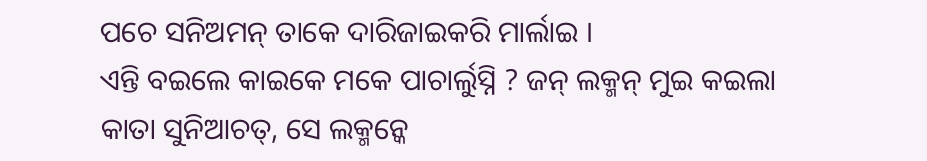ପଚେ ସନିଅମନ୍ ତାକେ ଦାରିଜାଇକରି ମାର୍ଲାଇ ।
ଏନ୍ତି ବଇଲେ କାଇକେ ମକେ ପାଚାର୍ଲୁସ୍ନି ? ଜନ୍ ଲକ୍ମନ୍ ମୁଇ କଇଲା କାତା ସୁନିଆଚତ୍, ସେ ଲକ୍ମନ୍କେ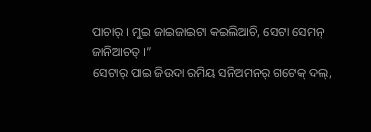ପାଚାର୍ । ମୁଇ ଜାଇଜାଇଟା କଇଲିଆଚି, ସେଟା ସେମନ୍ ଜାନିଆଚତ୍ ।”
ସେଟାର୍ ପାଇ ଜିଉଦା ରମିୟ ସନିଅମନର୍ ଗଟେକ୍ ଦଲ୍,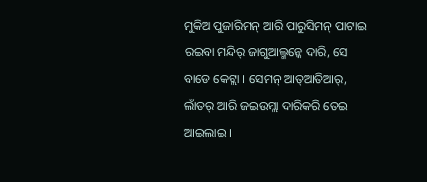ମୁକିଅ ପୁଜାରିମନ୍ ଆରି ପାରୁସିମନ୍ ପାଟାଇ ରଇବା ମନ୍ଦିର୍ ଜାଗୁଆଲ୍ମନ୍କେ ଦାରି, ସେ ବାଡେ କେଟ୍ଲା । ସେମନ୍ ଆତ୍ଆତିଆର୍, ଲାଁତର୍ ଆରି ଜଇଉମ୍ଲା ଦାରିକରି ତେଇ ଆଇଲାଇ ।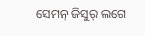ସେମନ୍ ଜିସୁର୍ ଲଗେ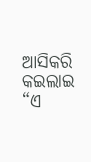ଆସିକରି କଇଲାଇ “ଏ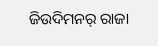ଜିଉଦିମନର୍ ରାଜା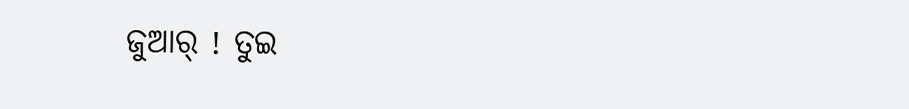ଜୁଆର୍ ! ତୁଇ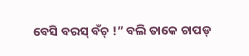ବେସି ବରସ୍ ବଁଚ୍ !” ବଲି ତାକେ ଚାପଡ୍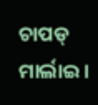ଚାପଡ୍ ମାର୍ଲାଇ ।